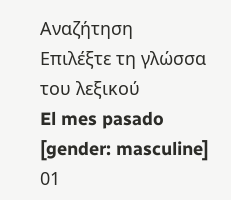Αναζήτηση
Επιλέξτε τη γλώσσα του λεξικού
El mes pasado
[gender: masculine]
01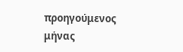προηγούμενος μήνας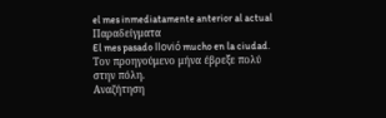el mes inmediatamente anterior al actual
Παραδείγματα
El mes pasado llovió mucho en la ciudad.
Τον προηγούμενο μήνα έβρεξε πολύ στην πόλη.
Αναζήτηση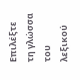Επιλέξτε τη γλώσσα του λεξικού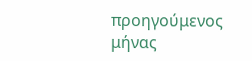προηγούμενος μήνας